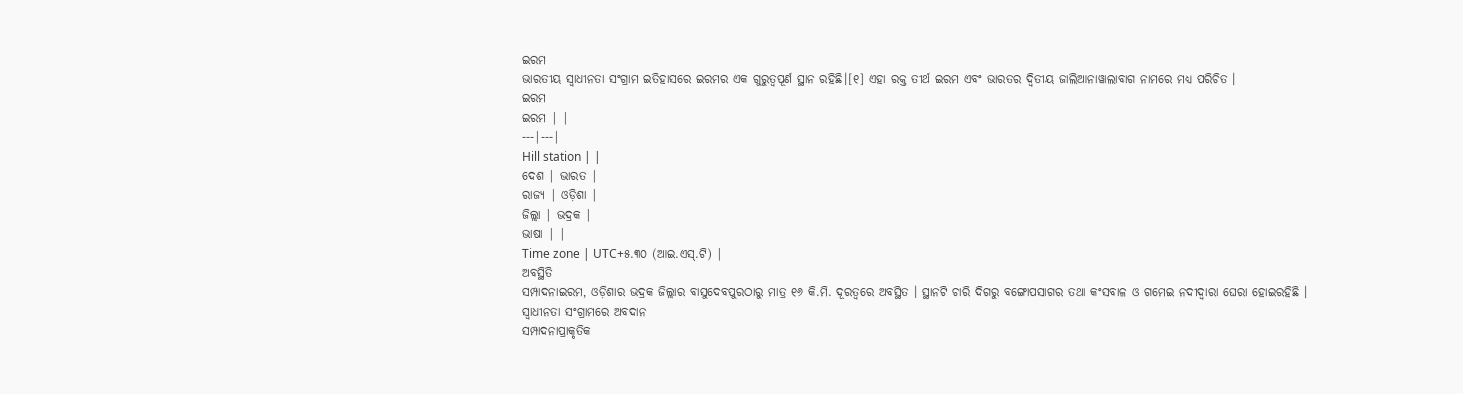ଇରମ
ଭାରତୀୟ ସ୍ୱାଧୀନତା ସଂଗ୍ରାମ ଇତିହାସରେ ଇରମର ଏକ ଗୁରୁତ୍ୱପୂର୍ଣ ସ୍ଥାନ ରହିଛି।[୧] ଏହା ରକ୍ତ ତୀର୍ଥ ଇରମ ଏବଂ ଭାରତର ଦ୍ୱିତୀୟ ଜାଲିଆନାୱାଲାବାଗ ନାମରେ ମଧ୍ୟ ପରିଚିତ ।
ଇରମ
ଇରମ | |
---|---|
Hill station | |
ଦେଶ | ଭାରତ |
ରାଜ୍ୟ | ଓଡ଼ିଶା |
ଜିଲ୍ଲା | ଭଦ୍ରକ |
ଭାଷା | |
Time zone | UTC+୫.୩୦ (ଆଇ.ଏସ୍.ଟି) |
ଅବସ୍ଥିତି
ସମ୍ପାଦନାଇରମ, ଓଡ଼ିଶାର ଭଦ୍ରକ ଜିଲ୍ଲାର ବାସୁଦେବପୁରଠାରୁ ମାତ୍ର ୧୬ କି.ମି. ଦୂରତ୍ୱରେ ଅବସ୍ଥିତ । ସ୍ଥାନଟି ଚାରି ଦିଗରୁ ବଙ୍ଗୋପସାଗର ତଥା କଂସବାଳ ଓ ଗମେଇ ନଦୀଦ୍ୱାରା ଘେରା ହୋଇରହିଛି ।
ସ୍ୱାଧୀନତା ସଂଗ୍ରାମରେ ଅବଦାନ
ସମ୍ପାଦନାପ୍ରାକୃତିକ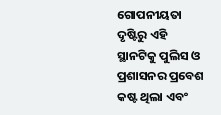ଗୋପନୀୟତା ଦୃଷ୍ଟିରୁ ଏହି ସ୍ଥାନଟିକୁ ପୁଲିସ ଓ ପ୍ରଶାସନର ପ୍ରବେଶ କଷ୍ଟ ଥିଲା ଏବଂ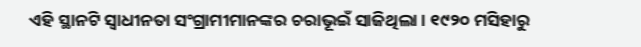ଏହି ସ୍ଥାନଟି ସ୍ୱାଧୀନତା ସଂଗ୍ରାମୀମାନଙ୍କର ଚରାଭୂଇଁ ସାଜିଥିଲା । ୧୯୨୦ ମସିହାରୁ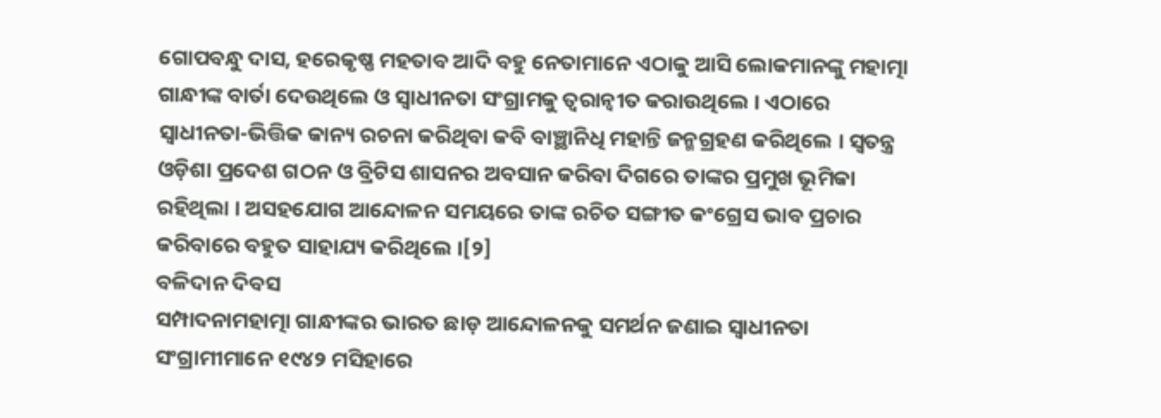ଗୋପବନ୍ଧୁ ଦାସ, ହରେକୃଷ୍ଣ ମହତାବ ଆଦି ବହୁ ନେତାମାନେ ଏଠାକୁ ଆସି ଲୋକମାନଙ୍କୁ ମହାତ୍ମା ଗାନ୍ଧୀଙ୍କ ବାର୍ତା ଦେଉଥିଲେ ଓ ସ୍ୱାଧୀନତା ସଂଗ୍ରାମକୁ ତ୍ୱରାନ୍ୱୀତ କରାଉଥିଲେ । ଏଠାରେ ସ୍ୱାଧୀନତା-ଭିତ୍ତିକ କାନ୍ୟ ରଚନା କରିଥିବା କବି ବାଞ୍ଛାନିଧି ମହାନ୍ତି ଜନ୍ମଗ୍ରହଣ କରିଥିଲେ । ସ୍ୱତନ୍ତ୍ର ଓଡ଼ିଶା ପ୍ରଦେଶ ଗଠନ ଓ ବ୍ରିଟିସ ଶାସନର ଅବସାନ କରିବା ଦିଗରେ ତାଙ୍କର ପ୍ରମୁଖ ଭୂମିକା ରହିଥିଲା । ଅସହଯୋଗ ଆନ୍ଦୋଳନ ସମୟରେ ତାଙ୍କ ରଚିତ ସଙ୍ଗୀତ କଂଗ୍ରେସ ଭାବ ପ୍ରଚାର କରିବାରେ ବହୁତ ସାହାଯ୍ୟ କରିଥିଲେ ।[୨]
ବଳିଦାନ ଦିବସ
ସମ୍ପାଦନାମହାତ୍ମା ଗାନ୍ଧୀଙ୍କର ଭାରତ ଛାଡ଼ ଆନ୍ଦୋଳନକୁ ସମର୍ଥନ ଜଣାଇ ସ୍ୱାଧୀନତା ସଂଗ୍ରାମୀମାନେ ୧୯୪୨ ମସିହାରେ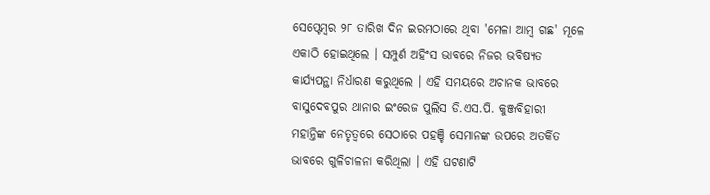ସେପ୍ଟେମ୍ବର ୨୮ ତାରିଖ ଦିନ ଇରମଠାରେ ଥିବା 'ମେଳା ଆମ୍ବ ଗଛ' ମୂଳେ ଏକାଠି ହୋଇଥିଲେ । ସମ୍ପୁର୍ଣ ଅହିଂସ ଭାବରେ ନିଜର ଭବିଷ୍ୟତ କାର୍ଯ୍ୟପନ୍ଥା ନିର୍ଧାରଣ କରୁଥିଲେ । ଏହି ସମୟରେ ଅଚାନକ ଭାବରେ ବାସୁଦେବପୁର ଥାନାର ଇଂରେଜ ପୁଲିସ ଡି.ଏସ.ପି. କୁଞ୍ଜବିହାରୀ ମହାନ୍ତିଙ୍କ ନେତୃତ୍ୱରେ ସେଠାରେ ପହଞ୍ଚି ସେମାନଙ୍କ ଉପରେ ଅତର୍କିତ ଭାବରେ ଗୁଳିଚାଳନା କରିଥିଲା । ଏହି ଘଟଣାଟି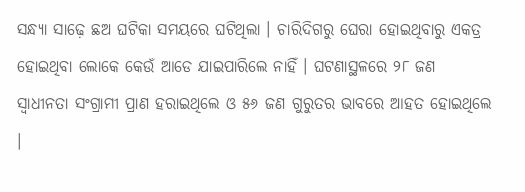ସନ୍ଧ୍ୟା ସାଢ଼େ ଛଅ ଘଟିକା ସମୟରେ ଘଟିଥିଲା । ଚାରିଦିଗରୁ ଘେରା ହୋଇଥିବାରୁ ଏକତ୍ର ହୋଇଥିବା ଲୋକେ କେଉଁ ଆଡେ ଯାଇପାରିଲେ ନାହିଁ । ଘଟଣାସ୍ଥଳରେ ୨୮ ଜଣ ସ୍ୱାଧୀନତା ସଂଗ୍ରାମୀ ପ୍ରାଣ ହରାଇଥିଲେ ଓ ୫୬ ଜଣ ଗୁରୁତର ଭାବରେ ଆହତ ହୋଇଥିଲେ ।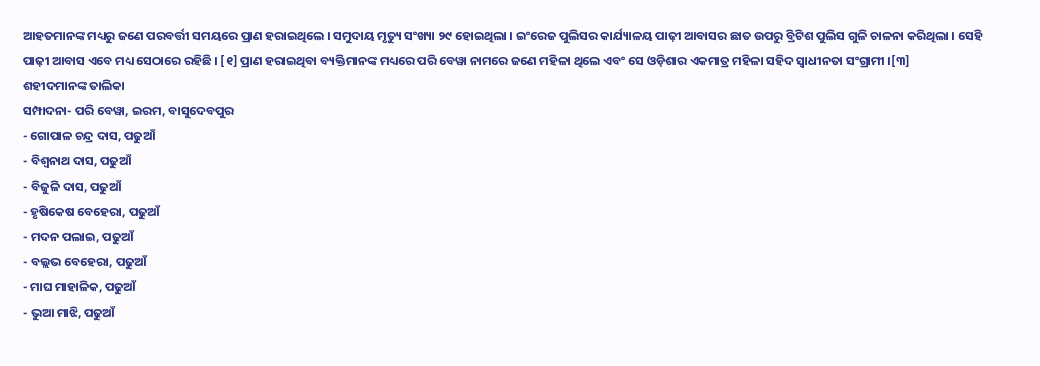ଆହତମାନଙ୍କ ମଧ୍ୟରୁ ଜଣେ ପରବର୍ତ୍ତୀ ସମୟରେ ପ୍ରାଣ ହରାଇଥିଲେ । ସମୁଦାୟ ମୃତ୍ୟୁ ସଂଖ୍ୟା ୨୯ ହୋଇଥିଲା । ଇଂରେଜ ପୁଲିସର କାର୍ଯ୍ୟାଳୟ ପାଢ଼ୀ ଆବାସର ଛାତ ଉପରୁ ବ୍ରିଟିଶ ପୁଲିସ ଗୁଳି ଚାଳନା କରିଥିଲା । ସେହି ପାଢ଼ୀ ଆବାସ ଏବେ ମଧ୍ୟ ସେଠାରେ ରହିଛି । [୧] ପ୍ରାଣ ହରାଇଥିବା ବ୍ୟକ୍ତିମାନଙ୍କ ମଧ୍ୟରେ ପରି ବେୱା ନାମରେ ଜଣେ ମହିଳା ଥିଲେ ଏବଂ ସେ ଓଡ଼ିଶାର ଏକମାତ୍ର ମହିଳା ସହିଦ ସ୍ୱାଧୀନତା ସଂଗ୍ରାମୀ ।[୩]
ଶହୀଦମାନଙ୍କ ତାଲିକା
ସମ୍ପାଦନା- ପରି ବେୱା, ଇରମ, ବାସୁଦେବପୁର
- ଗୋପାଳ ଚନ୍ଦ୍ର ଦାସ, ପଢୁଆଁ
- ବିଶ୍ୱନାଥ ଦାସ, ପଢୁଆଁ
- ବିଜୁଳି ଦାସ, ପଢୁଆଁ
- ହୃଷିକେଷ ବେହେରା, ପଢୁଆଁ
- ମଦନ ପଲାଇ, ପଢୁଆଁ
- ବଲ୍ଲଭ ବେହେରା, ପଢୁଆଁ
- ମାଘ ମାହାଳିକ, ପଢୁଆଁ
- ଭୁଆ ମାଝି, ପଢୁଆଁ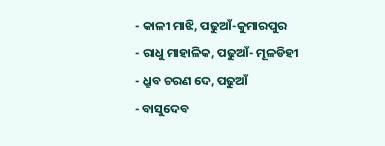- କାଳୀ ମାଝି, ପଢୁଆଁ-କୁମାରପୁର
- ରାଧୁ ମାହାଳିକ, ପଢୁଆଁ- ମୂଳଡିହୀ
- ଧ୍ରୁବ ଚରଣ ଦେ, ପଢୁଆଁ
- ବାସୁଦେବ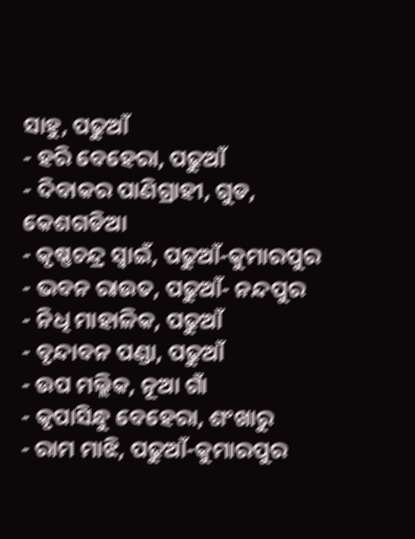ସାହୁ, ପଢୁଆଁ
- ହରି ବେହେରା, ପଢୁଆଁ
- ଦିବାକର ପାଣିଗ୍ରାହୀ, ଗୁଡ, କେଶଗଡିଆ
- କୃଷ୍ଣଚନ୍ଦ୍ର ସ୍ୱାଇଁ, ପଢୁଆଁ-କୁମାରପୁର
- ଭବନ ରାଉତ, ପଢୁଆଁ- ନନ୍ଦପୁର
- ନିଧି ମାହାଳିକ, ପଢୁଆଁ
- ବୃନ୍ଦାବନ ପଣ୍ଡା, ପଢୁଆଁ
- ଉପ ମଲ୍ଲିକ, ନୂଆ ଗାଁ
- କୃପାସିନ୍ଧୁ ବେହେରା, ଶଂଖାରୁ
- ରାମ ମାଝି, ପଢୁଆଁ-କୁମାରପୁର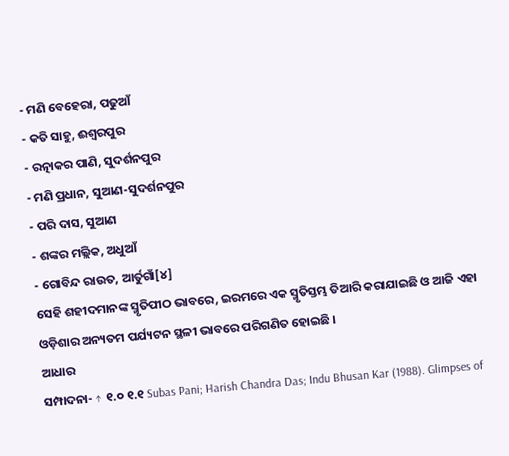- ମଣି ବେହେରା, ପଢୁଆଁ
- କତି ସାହୁ, ଈଶ୍ୱରପୁର
- ରତ୍ନାକର ପାଣି, ସୁଦର୍ଶନପୁର
- ମଣି ପ୍ରଧାନ, ସୁଆଣ-ସୁଦର୍ଶନପୁର
- ପରି ଦାସ, ସୁଆଣ
- ଶଙ୍କର ମଲ୍ଲିକ, ଅଧୁଆଁ
- ଗୋବିନ୍ଦ ରାଉତ, ଆର୍ତୁଗାଁ[୪]
ସେହି ଶହୀଦମାନଙ୍କ ସ୍ମୃତିପୀଠ ଭାବରେ, ଇରମରେ ଏକ ସ୍ମୃତିସ୍ତମ୍ଭ ତିଆରି କରାଯାଇଛି ଓ ଆଜି ଏହା ଓଡ଼ିଶାର ଅନ୍ୟତମ ପର୍ଯ୍ୟଟନ ସ୍ଥଳୀ ଭାବରେ ପରିଗଣିତ ହୋଇଛି ।
ଆଧାର
ସମ୍ପାଦନା- ↑ ୧.୦ ୧.୧ Subas Pani; Harish Chandra Das; Indu Bhusan Kar (1988). Glimpses of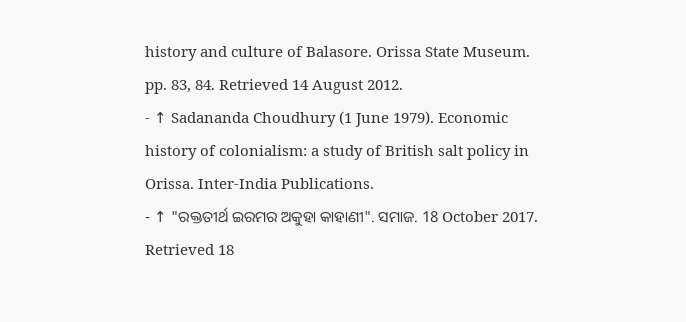history and culture of Balasore. Orissa State Museum. pp. 83, 84. Retrieved 14 August 2012.
- ↑ Sadananda Choudhury (1 June 1979). Economic history of colonialism: a study of British salt policy in Orissa. Inter-India Publications.
- ↑ "ରକ୍ତତୀର୍ଥ ଇରମର ଅକୁହା କାହାଣୀ". ସମାଜ. 18 October 2017. Retrieved 18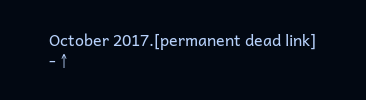October 2017.[permanent dead link]
- ↑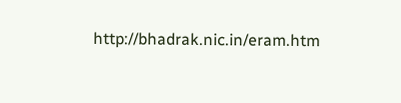http://bhadrak.nic.in/eram.htm